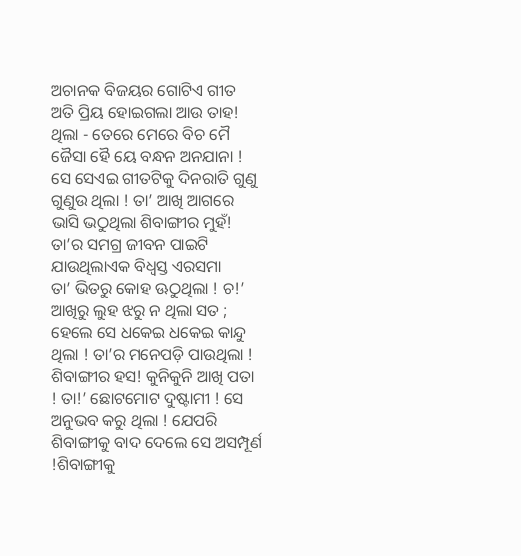ଅଚାନକ ବିଜୟର ଗୋଟିଏ ଗୀତ ଅତି ପ୍ରିୟ ହୋଇଗଲା ଆଉ ତାହ! ଥିଲା - ତେରେ ମେରେ ବିଚ ମୈ ଜୈସା ହୈ ୟେ ବନ୍ଧନ ଅନଯାନା ! ସେ ସେଏଇ ଗୀତଟିକୁ ଦିନରାତି ଗୁଣୁ ଗୁଣୁଉ ଥିଲା ! ତା’ ଆଖି ଆଗରେ ଭାସି ଭଠୁଥିଲା ଶିବାଙ୍ଗୀର ମୁହଁ! ତା’ର ସମଗ୍ର ଜୀବନ ପାଇଟି ଯାଉଥିଲାଏକ ବିଧ୍ୱସ୍ତ ଏରସମା
ତା’ ଭିତରୁ କୋହ ଊଠୁଥିଲା ! ଚ!’ ଆଖିରୁ ଲୁହ ଝରୁ ନ ଥିଲା ସତ ; ହେଲେ ସେ ଧକେଇ ଧକେଇ କାନ୍ଦୁ ଥିଲା ! ତା’ର ମନେପଡ଼ି ପାଉଥିଲା ! ଶିବାଙ୍ଗୀର ହସ! କୁନିକୁନି ଆଖି ପତା ! ତା!’ ଛୋଟମୋଟ ଦୁଷ୍ଟାମୀ ! ସେ ଅନୁଭବ କରୁ ଥିଲା ! ଯେପରି ଶିବାଙ୍ଗୀକୁ ବାଦ ଦେଲେ ସେ ଅସମ୍ପୂର୍ଣ !ଶିବାଙ୍ଗୀକୁ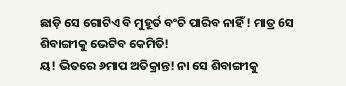ଛାଡ଼ି ସେ ଗୋଟିଏ ବି ମୁହୂର୍ତ ବଂଚି ପାରିବ ନାହିଁ ! ମାତ୍ର 6ସ ଶିବାଙ୍ଗୀକୁ ଭେଟିବ କେମିତି!
ୟ! ଭିତରେ ୬ମାପ ଅତିକ୍ରାନ୍ତ! ନା ସେ ଶିବାଙ୍ଗୀକୁ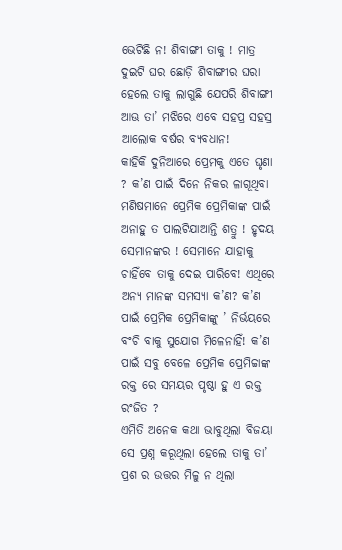ଭେଟିଛି ନ! ଶିବାଙ୍ଗୀ ତାକୁ ! ମାତ୍ର ଦୁଇଟି ଘର ଛୋଡ଼ି ଶିବାଙ୍ଗୀର ଘରା ହେଲେ ତାକୁ ଲାଗୁଛି ଯେପରି ଶିବାଙ୍ଗୀ ଆଊ ତା’ ମଝିରେ ଏବେ ସହପ୍ର ସହସ୍ର ଆଲୋକ ବର୍ଷର ବ୍ୟବଧାନ!
କାହିକି ଦୁନିଆରେ ପ୍ରେମକୁ ଏତେ ଘୃଣା ? କ’ଣ ପାଇଁ ଦିନେ ନିକର ଳାଗୂଥିବା ମଣିଷମାନେ ପ୍ରେମିକ ପ୍ରେମିକାଙ୍କ ପାଇଁ ଅନାହୁ ତ ପାଲଟିଯାଆନ୍ତି ଶତ୍ରୁ ! ହୃଦୟ ସେମାନଙ୍କର ! ସେମାନେ ଯାହାକୁ ଚାହିଁବେ ତାକୁ ଦେଇ ପାରିବେ! ଏଥିରେ ଅନ୍ୟ ମାନଙ୍କ ସମସ୍ୟା କ’ଣ? କ’ଣ ପାଇଁ ପ୍ରେମିକ ପ୍ରେମିକାଙ୍କୁ ’ ନିର୍ଭୟରେ ବଂଚି ବାକୁ ସୁଯୋଗ ମିଳେନାହିଁ! କ’ଣ ପାଇଁ ସବୁ ବେଳେ ପ୍ରେମିକ ପ୍ରେମିଚ୍ଚାଙ୍କ ରକ୍ତ ରେ ସମୟର ପୃଷ୍ଠା ହୁ ଏ ରକ୍ତ ରଂଜିତ ?
ଏମିତି ଅନେକ କଥା ଭାବୁଥିଲା ବିଜୟା ସେ ପ୍ରଶ୍ନ କରୂଥିଲା ହେଲେ ତାକୁ ତା’ ପ୍ରଶ ର ଉତ୍ତର ମିଳୁ ନ ଥିଲା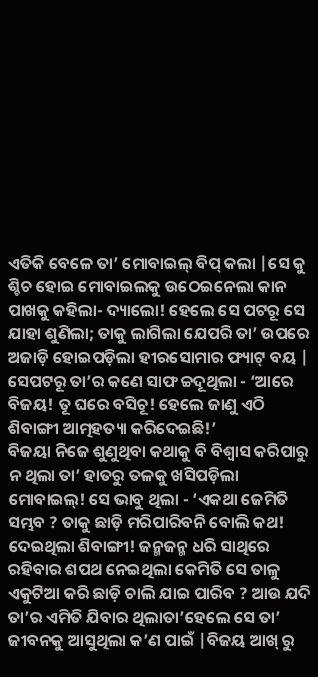ଏତିକି ବେଳେ ତା’ ମୋବାଇଲ୍ ବିପ୍ କଲା |ସେ କୁ ଶ୍ଚିଚ ହୋଇ ମୋବାଇଲକୁ ଉଠେଇନେଲା କାନ ପାଖକୁ କହିଲା- ଦ୍ୟାଲୋ! ହେଲେ ସେ ପଟରୂ ସେ ଯାହା ଶୁଣିଲା; ତାକୁ ଲାଗିଲା ଯେପରି ତା’ ଉପରେ ଅଜାଡ଼ି ହୋଇପଡ଼ିଲା ହୀରସୋମାର ଫ୍ୟାଟ୍ ବୟ | ସେପଟରୂ ତା’ର କଣେ ସାଫ ଚ୍ଚଦୂଥିଲା - ‘ଆରେ ବିଜୟ! ତୂ ଘରେ ବସିଚୂ! ହେଲେ ଜାଣୁ ଏଠି ଶିବାଙ୍ଗୀ ଆତ୍ମହତ୍ୟା କରିଦେଇଛି!’
ବିଜୟା ନିଜେ ଶୁଣୁଥିବା କଥାକୁ ବି ବିଶ୍ୱାସ କରିପାରୁ ନ ଥିଲା ତା’ ହାତରୁ ତଳକୁ ଖସିପଡ଼ିଲା ମୋବାଇଲ୍! ସେ ଭାବୁ ଥିଲା - ‘ଏକଥା ଜେମିତି ସମ୍ଭବ ? ତାକୁ ଛାଡ଼ି ମରିପାରିବନି ବୋଲି କଥ! ଦେଇଥିଲା ଶିବାଙ୍ଗୀ! ଜନ୍ମଜନ୍ମ ଧରି ସାଥିରେ ରହିବାର ଶପଥ ନେଇଥିଲା କେମିତି ସେ ତାଳୁ ଏକୁଟିଆ କରି ଛାଡ଼ି ଚାଲି ଯାଇ ପାରିବ ? ଆଉ ଯଦି ତା’ର ଏମିତି ଯିବାର ଥିଲାତା’ହେଲେ ସେ ତା’ ଜୀବନକୁ ଆସୁଥିଲା କ’ଣ ପାଇଁ |ବିଜୟ ଆଖ୍ ରୁ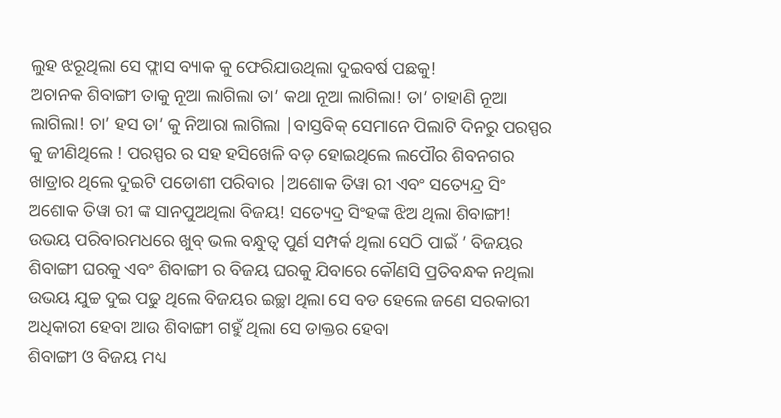ଲୁହ ଝରୂଥିଲା ସେ ଫ୍ଲାସ ବ୍ୟାକ କୁ ଫେରିଯାଉଥିଲା ଦୁଇବର୍ଷ ପଛକୁ!
ଅଚାନକ ଶିବାଙ୍ଗୀ ତାକୁ ନୂଆ ଲାଗିଲା ତା’ କଥା ନୂଆ ଲାଗିଲା! ତା’ ଚାହାଣି ନୂଆ ଲାଗିଲା! ଚା’ ହସ ତା’ କୁ ନିଆରା ଲାଗିଲା |ବାସ୍ତବିକ୍ ସେମାନେ ପିଲାଟି ଦିନରୁ ପରସ୍ପର କୁ ଜୀଣିଥିଲେ ! ପରସ୍ପର ର ସହ ହସିଖେଳି ବଡ଼ ହୋଇଥିଲେ ଲପୌର ଶିବନଗର ଖାଡ୍ରାର ଥିଲେ ଦୁଇଟି ପଡୋଶୀ ପରିବାର |ଅଶୋକ ତିୱା ରୀ ଏବଂ ସତ୍ୟେନ୍ଦ୍ର ସିଂ ଅଶୋକ ତିୱା ରୀ ଙ୍କ ସାନପୁଅଥିଲା ବିଜୟ! ସତ୍ୟେଦ୍ର ସିଂହଙ୍କ ଝିଅ ଥିଲା ଶିବାଙ୍ଗୀ! ଉଭୟ ପରିବାରମଧରେ ଖୁବ୍ ଭଲ ବନ୍ଧୁତ୍ୱ ପୁର୍ଣ ସମ୍ପର୍କ ଥିଲା ସେଠି ପାଇଁ ’ ବିଜୟର ଶିବାଙ୍ଗୀ ଘରକୁ ଏବଂ ଶିବାଙ୍ଗୀ ର ବିଜୟ ଘରକୁ ଯିବାରେ କୌଣସି ପ୍ରତିବନ୍ଧକ ନଥିଲା ଉଭୟ ଯୁଚ୍ଚ ଦୁଇ ପଢୁ ଥିଲେ ବିଜୟର ଇଚ୍ଛା ଥିଲା ସେ ବଡ ହେଲେ ଜଣେ ସରକାରୀ ଅଧିକାରୀ ହେବା ଆଉ ଶିବାଙ୍ଗୀ ଗହୁଁ ଥିଲା ସେ ଡାକ୍ତର ହେବା
ଶିବାଙ୍ଗୀ ଓ ବିଜୟ ମଧ୍ୟ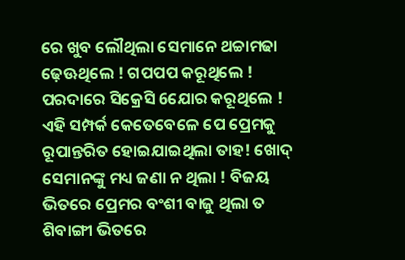ରେ ଖୁବ ଲୌଥିଲା ସେମାନେ ଥଚ୍ଚାମଢା ଢ଼େଊଥିଲେ ! ଗପପପ କରୂଥିଲେ ! ପରଦାରେ ସିକ୍ରେସି 6ଯୋର କରୂଥିଲେ ! ଏହି ସମ୍ପର୍କ କେତେବେଳେ ପେ ପ୍ରେମକୁ ରୂପାନ୍ତରିତ ହୋଇଯାଇଥିଲା ତାହ! ଖୋଦ୍ ସେମାନଙ୍କୁ ମଧ୍ୟ ଜଣା ନ ଥିଲା ! ବିଜୟ ଭିତରେ ପ୍ରେମର ବଂଶୀ ବାଜୁ ଥିଲା ତ ଶିବାଙ୍ଗୀ ଭିତରେ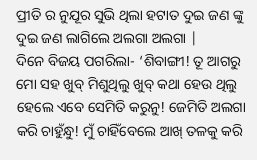ପ୍ରୀତି ର ନୁଯୂର ସୁଭି ଥିଲା ହଟାତ ଦୁଇ ଜଣ ଙ୍କୁ ଦୁଇ ଜଣ ଲାଗିଲେ ଅଲଗା ଅଲଗା |
ଦିନେ ବିଜୟ ପଗରିଲା- ‘ଶିବାଙ୍ଗୀ! ତୂ ଆଗରୁ ମୋ ସହ ଖୁବ୍ ମିଶୁଥିଲୁ ଖୁବ୍ କଥା ହେଉ ଥିଲୁ ହେଲେ ଏବେ ସେମିତି କରୁନୁ! ଜେମିତି ଅଲଗା କରି ଚାହୁଁନ୍ଧୁ! ମୁଁ ଚାହିଁବେଲେ ଆଖ୍ ତଳକୁ କରି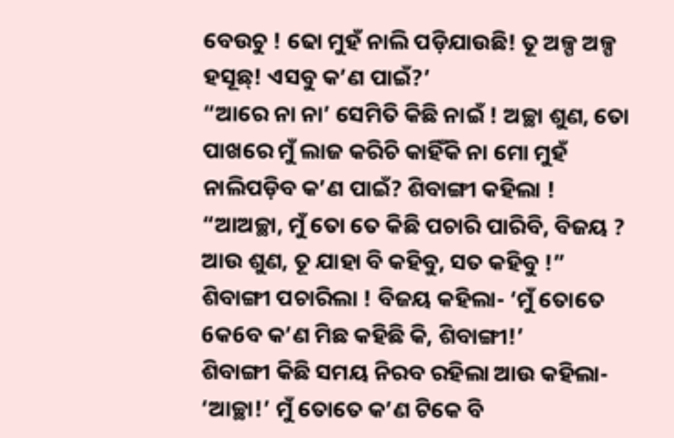ବେଉଚୁ ! ଢୋ ମୁହଁ ନାଲି ପଡ଼ିଯାଉଛି! ତୂ ଅଳ୍ପ ଅଳ୍ପ ହସୂଛ୍! ଏସବୁ କ’ଣ ପାଇଁ?’
“ଆରେ ନା ନା’ ସେମିତି କିଛି ନାଇଁ ! ଅଚ୍ଛା ଶୁଣ, ତୋ ପାଖରେ ମୁଁ ଲାଜ କରିଚି କାହିଁକି ନା ମୋ ମୁହଁ ନାଲିପଡ଼ିବ କ’ଣ ପାଇଁ? ଶିବାଙ୍ଗୀ କହିଲା !
“ଆଅଚ୍ଛା, ମୁଁ ତୋ ତେ କିଛି ପଚାରି ପାରିବି, ବିଜୟ ? ଆଉ ଶୁଣ, ତୂ ଯାହା ବି କହିବୁ, ସତ କହିବୁ !” ଶିବାଙ୍ଗୀ ପଚାରିଲା ! ବିଜୟ କହିଲା- ‘ମୁଁ ତୋତେ 6କ6ବ କ’ଣ ମିଛ କହିଛି କି, ଶିବାଙ୍ଗୀ!’
ଶିବାଙ୍ଗୀ କିଛି ସମୟ ନିରବ ରହିଲା ଆଉ କହିଲା- ‘ଆଚ୍ଛା!’ ମୁଁ ତୋତେ କ’ଣ ଟିକେ ବି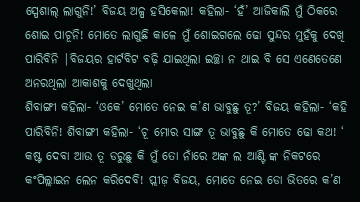ସ୍ପେଶାଲ୍ ଲାଗୁନି!’ ବିଜୟ ଅଳ୍ପ ହସିକେଲା! କହିଲା- ‘ହଁ’ ଆଜିକାଲି ମୁଁ ଠିକରେ ଶୋଇ ପାଚୂନି! ମୋତେ ଲାଗୁଛି କାଳେ ମୁଁ ଶୋଇଗଲେ ଢୋ ସୁନ୍ଦର ମୁହଁକୁ ଦେଖି ପାରିବିନି |ବିଜୟର ହାର୍ଟବିଟ ବଢ଼ି ଯାଇଥିଲା ଇଚ୍ଛା ନ ଥାଇ ବି ସେ ଏଣେତେଣେ ଅନରଥିଲା ଆକାଶକୁ ଦେଖୁଥିଲା
ଶିବାଙ୍ଗୀ କହିଲା- ‘ଓକେ’ ମୋତେ ନେଇ କ’ଣ ଭାବୁଛୁ ତୂ?’ ବିଜୟ କହିଲା- ‘କହି ପାରିବିନି! ଶିବାଙ୍ଗୀ କହିଲା- ‘ଚୂ ମୋର ସାଙ୍ଗ ତୂ ଭାବୁଛୁ କି ମୋତେ ଢୋ କଥ! ‘ କଷ୍ଟ ଦେବା ଆଉ ତୂ ଡରୁଛୁ କି ମୁଁ ତୋ ନାଁରେ ଅଙ୍କ ଲ ଆଣ୍ଟି ଙ୍କ ନିକଟରେ କଂପିଲ୍ଲାଇନ ଲେନ କରିଦେବି! ପ୍ଲୀଜ଼ ବିଜୟ, ମୋତେ ନେଇ ଡୋ ଭିତରେ କ’ଣ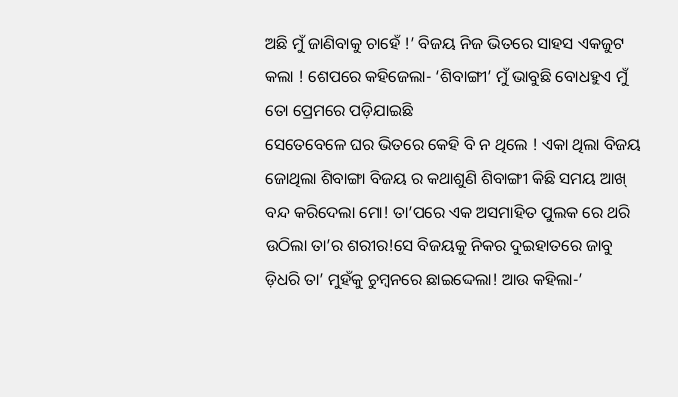ଅଛି ମୁଁ ଜାଣିବାକୁ ଚାହେଁ !’ ବିଜୟ ନିଜ ଭିତରେ ସାହସ ଏକଜୁଟ କଲା ! ଶେପରେ କହିଜେଲା- ‘ଶିବାଙ୍ଗୀ’ ମୁଁ ଭାବୁଛି ବୋଧହୁଏ ମୁଁ ତୋ ପ୍ରେମରେ ପଡ଼ିଯାଇଛି
ସେତେବେଳେ ଘର ଭିତରେ କେହି ବି ନ ଥିଲେ ! ଏକା ଥିଲା ବିଜୟ ଜୋଥିଲା ଶିବାଙ୍ଗା ବିଜୟ ର କଥାଶୁଣି ଶିବାଙ୍ଗୀ କିଛି ସମୟ ଆଖ୍ ବନ୍ଦ କରିଦେଲା ମୋ! ତା’ପରେ ଏକ ଅସମାହିତ ପୁଲକ ରେ ଥରି ଉଠିଲା ତା’ର ଶରୀର!ସେ ବିଜୟକୁ ନିକର ଦୁଇହାତରେ ଜାବୁ ଡ଼ିଧରି ତା’ ମୁହଁକୁ ଚୁମ୍ବନରେ ଛାଇଦ୍ଦେଲା! ଆଉ କହିଲା-’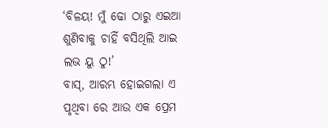‘ବିଳୟ! ମୁଁ ଢୋ ଠାରୁ ଏଇଆ ଶୁଣିବାକୁ ଚାହିଁ ବସିଥିଲି ଆଇ ଲଭ ୟୁ ଠୁ!’
ବାସ୍, ଆରମ୍ଭ ହୋଇଗଲା ଏ ପୃଥିବା ରେ ଆଉ ଏକ ପ୍ରେମ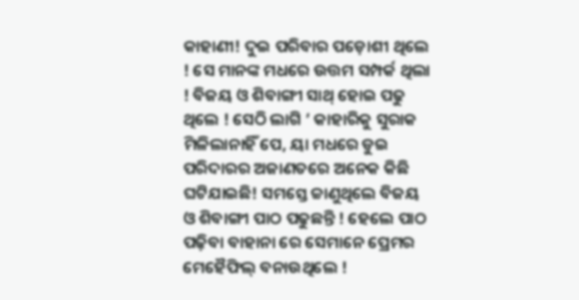କାହାଣୀ! ଦୁଇ ପରିବାର ପଡ଼ୋଶୀ ଥିଲେ ! ସେ ମାନଙ୍କ ମଧରେ ଉତ୍ତମ ସମ୍ପର୍କ ଥିଲା ! ବିଜୟ ଓ ଶିବାଙ୍ଗୀ ସାଥ୍ ହୋଇ ପଢୁ ଥିଲେ ! ସେଠି ଲାଗି ’ କାହାରିକୁ ସୁରାକ ମିଳିଲାନାହିଁ ପେ, ୟା ମଧରେ ଡୁଇ ପରିଦାରର ଅଜାଣତରେ ଅନେକ କିଛି ଘଟିଯାଇଛି! ସମସ୍ତେ ଚ୍ଚାଣୁଥିଲେ ବିଜୟ ଓ ଶିବାଙ୍ଗୀ ପାଠ ପଢୁଛନ୍ତି ! ହେଲେ ପାଠ ପଢ଼ିବା ବାହାନା ରେ ସେମାନେ ପ୍ରେମର ମେହୈଫିଲ୍ ବନାଉଥିଲେ !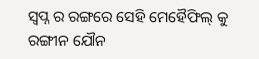ସ୍ବପ୍ନ ର ରଙ୍ଗରେ ସେହି ମେହୈଫିଲ୍ କୁ ରଙ୍ଗୀନ ଯୌନ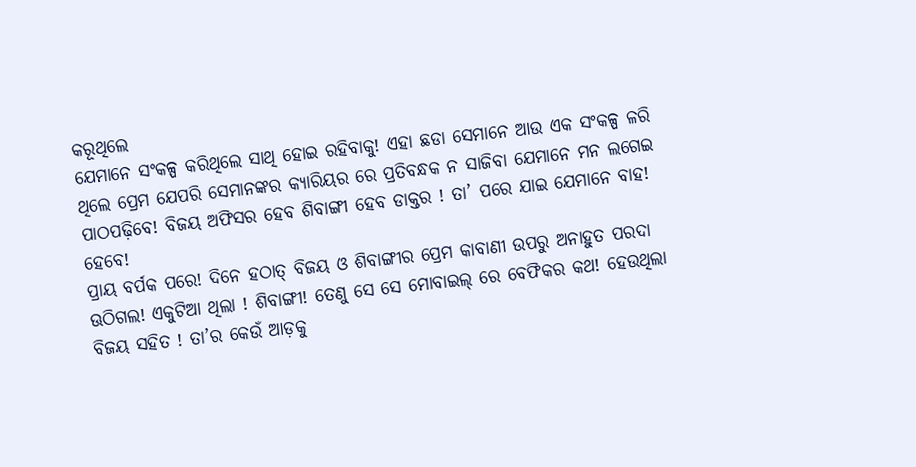କରୂଥିଲେ
ଯେମାନେ ସଂକଳ୍ପ କରିଥିଲେ ସାଥି ହୋଇ ରହିବାକୁ! ଏହା ଛଡା ସେମାନେ ଆଉ ଏକ ସଂକଳ୍ପ ଳରି ଥିଲେ ପ୍ରେମ ଯେପରି ସେମାନଙ୍କର କ୍ୟାରିୟର ରେ ପ୍ରତିବନ୍ଧକ ନ ସାଜିବା ଯେମାନେ ମନ ଲଗେଇ ପାଠପଢ଼ିବେ! ବିଜୟ ଅଫିସର ହେବ ଶିବାଙ୍ଗୀ ହେବ ଡାକ୍ତର ! ତା’ ପରେ ଯାଇ ଯେମାନେ ବାହ! ହେବେ!
ପ୍ରାୟ ବର୍ପକ ପରେ! ଦିନେ ହଠାତ୍ ବିଜୟ ଓ ଶିବାଙ୍ଗୀର ପ୍ରେମ କାବାଣୀ ଉପରୁ ଅନାହୁତ ପରଦା ଊଠିଗଲ! ଏକୁଟିଆ ଥିଲା ! ଶିବାଙ୍ଗୀ! ତେଣୁ ସେ ସେ ମୋବାଇଲ୍ ରେ ବେଫିକର କଥ! ହେଉଥିଲା ବିଜୟ ସହିତ ! ତା’ର କେଉଁ ଆଡ଼କୁ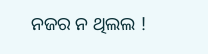ନଜର ନ ଥିଲଲ !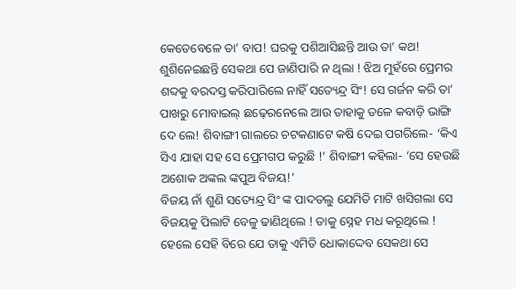କେତେବେଳେ ତା’ ବାପ! ଘରକୁ ପଶିଆସିଛନ୍ତି ଆଉ ତା’ କଥ! ଶୁଶିନେଇଛନ୍ତି ସେକଥା ପେ ଜାଣିପାରି ନ ଥିଲା ! ଝିଅ ମୁହଁରେ ପ୍ରେମର ଶବ୍ଦକୁ ବରଦସ୍ତ କରିପାରିଲେ ନାହିଁ ସତ୍ୟେନ୍ଦ୍ର ସିଂ! ସେ ଗର୍ଜନ କରି ତା’ ପାଖରୁ ମୋବାଇଲ୍ ଛଢ଼େରନେଲେ ଆଉ ତାହାକୁ ତଳେ କବାଡ଼ି ଭାଙ୍ଗି ଦେ ଲେ! ଶିବାଙ୍ଗୀ ଗାଲରେ ଚଟକଣାଟେ କଷି ଦେଇ ପଗରିଲେ- ‘କିଏ ସିଏ ଯାହା ସହ ସେ ପ୍ରେମଗପ କରୁଛି !’ ଶିବାଙ୍ଗୀ କହିଲା- ‘ସେ ହେଉଛି ଅଶୋକ ଅଙ୍କଲ ଙ୍କପୁଅ ବିଜୟ!’
ବିଜୟ ନାଁ ଶୁଣି ସତ୍ୟେନ୍ଦ୍ର ସିଂ ଙ୍କ ପାଦତଲୁ ଯେମିତି ମାଟି ଖସିଗଲା ସେ ବିଜୟକୁ ପିଲାଟି ବେଳୁ ଢାଣିଥିଲେ ! ତାକୁ ସ୍ନେହ ମଧ କରୂଥିଲେ ! ହେଲେ ସେହି ବିରେ ଯେ ତାକୁ ଏମିତି ଧୋକାଦ୍ଦେବ ସେକଥା ସେ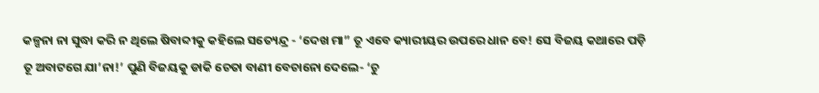କଳ୍ପନା ନା ସୁଦ୍ଧା କରି ନ ଥିଲେ ଷିବାବ୍ଦୀକୁ କହିଲେ ସତ୍ୟେନ୍ଦ୍ର - ‘ଦେଖ ମା” ତୂ ଏବେ କ୍ୟାରୀୟର ଉପରେ ଧାନ ବେ! ସେ ବିଜୟ କଥାରେ ପଡ଼ି ତୂ ଅବାଟଗେ ଯା’ନା!’ ପୁଣି ବିଜୟକୁ ଡାକି ଚେତା ବାଣୀ ବେଚାନୋ ଦେଲେ- ‘ଚୁ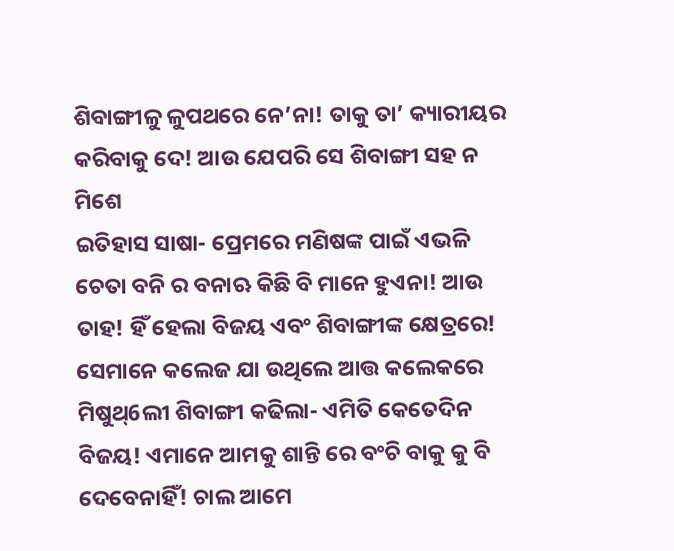ଶିବାଙ୍ଗୀଳୁ ଳୁପଥରେ ନେ’ନା! ତାକୁ ତା’ କ୍ୟାରୀୟର କରିବାକୁ ଦେ! ଆଉ ଯେପରି ସେ ଶିବାଙ୍ଗୀ ସହ ନ ମିଶେ
ଇତିହାସ ସାଷା- ପ୍ରେମରେ ମଣିଷଙ୍କ ପାଇଁ ଏଭଳି ଚେତା ବନି ର ବନାଋ କିଛି ବି ମାନେ ହୁଏନା! ଆଉ ତାହ! ହିଁ ହେଲା ବିଜୟ ଏବଂ ଶିବାଙ୍ଗୀଙ୍କ କ୍ଷେତ୍ରରେ! ସେମାନେ କଲେଜ ଯା ଉଥିଲେ ଆତ୍ତ କଲେକରେ ମିଷୁଥ୍6ଲୀ ଶିବାଙ୍ଗୀ କଢିଲା- ଏମିତି କେତେଦିନ ବିଜୟ! ଏମାନେ ଆମକୁ ଶାନ୍ତି ରେ ବଂଚି ବାକୁ କୁ ବି ଦେବେନାହିଁ! ଚାଲ ଆମେ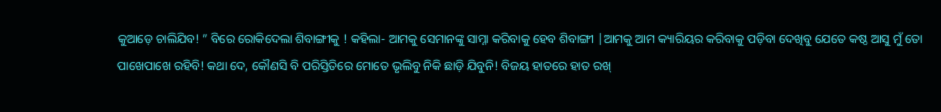କୁଆଡ଼େ ଚାଲିଯିବ! ” ବିରେ ରୋକିଦେଲା ଶିବାଙ୍ଗୀକୁ ! କହିଲା- ଆମକୁ ସେମାନଙ୍କୁ ସାମ୍ନା କରିବାକୁ ହେବ ଶିବାଙ୍ଗୀ |ଆମକୁ ଆମ କ୍ୟାରିୟର କରିବାକୁ ପଡ଼ିବା ଦେଖିବୁ ଯେତେ କଷ୍ଠ ଆସୁ ମୁଁ ତୋ ପାଖେପାଖେ ରହିବି! କଥା ଦେ, କୌଣସି ବି ପରିସ୍ତିତିରେ ମୋତେ ଭୃଲିବୁ ନିକି ଛାଡ଼ି ଯିବୁନି! ବିଜୟ ହାତରେ ହାତ ରଖ୍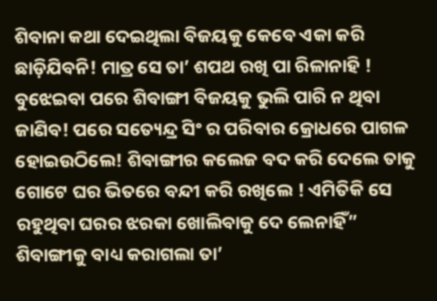ଶିବାନା କଥା ଦେଇଥିଲା ବିଜୟକୁ କେବେ ଏକା କରି ଛାଡ଼ିଯିବନି! ମାତ୍ର ସେ ତା’ ଶପଥ ରଖି ପା ରିଳାନାହି !
ବୁଝେଇବା ପରେ ଶିବାଙ୍ଗୀ ବିଜୟକୁ ଭୁଲି ପାରି ନ ଥିବା ଜାଣିବ! ପରେ ସତ୍ୟେନ୍ଦ୍ର ସିଂ ର ପରିବାର କ୍ରୋଧରେ ପାଗଳ ହୋଇଉଠିଲେ! ଶିବାଙ୍ଗୀର କଲେଜ ବଦ କରି ଦେଲେ ତାକୁ ଗୋଟେ ଘର ଭିତରେ ବନ୍ଦୀ କରି ରଖିଲେ ! ଏମିତିକି ସେ ରହୁଥିବା ଘରର ଝରକା ଖୋଲିବାକୁ ଦେ ଲେନାହିଁ” ଶିବାଙ୍ଗୀକୁ ବାଧ୍ୟ କରାଗଲା ତା’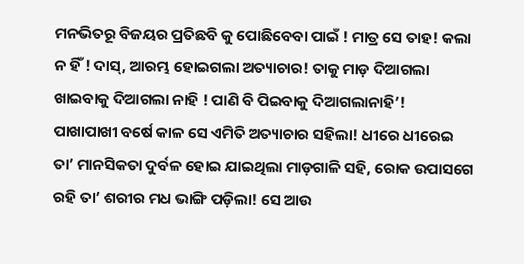ମନଭିତରୂ ବିଜୟର ପ୍ରତିଛବି କୁ ପୋଛିବେବା ପାଇଁ ! ମାତ୍ର ସେ ତାହ! କଲା ନ ହିଁ ! ଦାସ୍, ଆରମ୍ଭ ହୋଇଗଲା ଅତ୍ୟାଚାର! ତାକୁ ମାଡ଼ ଦିଆଗଲା ଖାଇବାକୁ ଦିଆଗଲା ନାହି ! ପାଣି ବି ପିଇବାକୁ ଦିଆଗଲାନାହି’!
ପାଖାପାଖୀ ବର୍ଷେ କାଳ ସେ ଏମିତି ଅତ୍ୟାଚାର ସହିଲା! ଧୀରେ ଧୀରେଇ ତା’ ମାନସିକତା ଦୁର୍ବଳ ହୋଇ ଯାଇଥିଲା ମାଡ଼ଗାଳି ସହି, ରୋକ ଉପାସଗେ ରହି ତା’ ଶରୀର ମଧ ଭାଙ୍ଗି ପଡ଼ିଲା! ସେ ଆଉ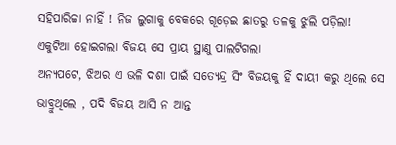ସହିପାରିଚ୍ଚା ନାହିଁ ! ନିଜ ଲୁଗାକୁ ବେକରେ ଗୂଡ଼େଇ ଛାତରୁ ତଳକୁ ଝୁଲି ପଡ଼ିଲା! ଏକୁଟିଆ ହୋଇଗଲା ବିଜୟ ସେ ପ୍ରାୟ ସ୍ଥାଣୁ ପାଲଟିଗଲା
ଅନ୍ୟପଟେ, ଝିଅର ଏ ଭଳି ଦଶା ପାଇଁ ସତ୍ୟେନ୍ଦ୍ର ସିଂ ବିଜୟକୁ ହିଁ ଦାୟୀ କରୁ ଥିଲେ ସେ ଭାବ୍ରୁଥିଲେ , ପଦି ବିଜୟ ଆସି ନ ଆନ୍ତ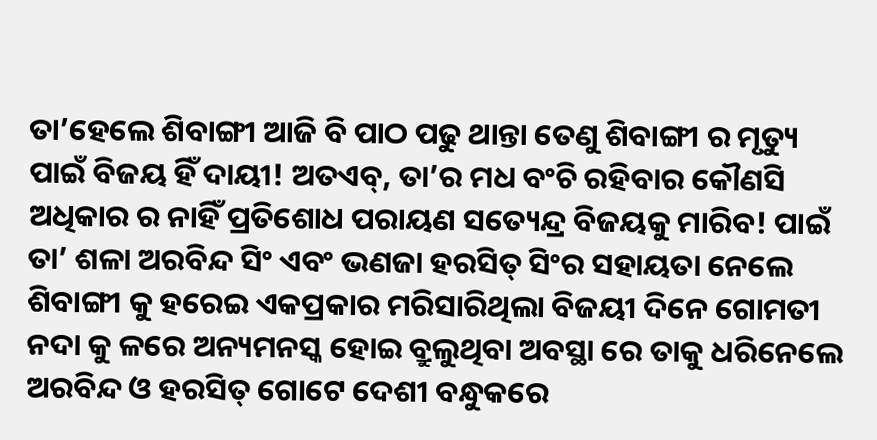ତା’ହେଲେ ଶିବାଙ୍ଗୀ ଆଜି ବି ପାଠ ପଢୁ ଥାନ୍ତା ତେଣୁ ଶିବାଙ୍ଗୀ ର ମୃତ୍ୟୁ ପାଇଁ ବିଜୟ ହିଁ ଦାୟୀ! ଅତଏବ୍, ତା’ର ମଧ ବଂଚି ରହିବାର କୌଣସି ଅଧିକାର ର ନାହିଁ ପ୍ରତିଶୋଧ ପରାୟଣ ସତ୍ୟେନ୍ଦ୍ର ବିଜୟକୁ ମାରିବ! ପାଇଁ ତା’ ଶଳା ଅରବିନ୍ଦ ସିଂ ଏବଂ ଭଣଜା ହରସିତ୍ ସିଂର ସହାୟତା ନେଲେ ଶିବାଙ୍ଗୀ କୁ ହରେଇ ଏକପ୍ରକାର ମରିସାରିଥିଲା ବିଜୟୀ ଦିନେ ଗୋମତୀ ନଦା କୁ ଳରେ ଅନ୍ୟମନସ୍କ ହୋଇ ବ୍ରୁଲୁଥିବା ଅବସ୍ଥା ରେ ତାକୁ ଧରିନେଲେ ଅରବିନ୍ଦ ଓ ହରସିତ୍ ଗୋଟେ ଦେଶୀ ବନ୍ଧୁକରେ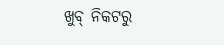ଖୁବ୍ ନିକଟରୁ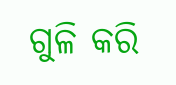ଗୁଳି କରି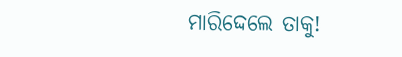ମାରିଦ୍ଦେଲେ ତାକୁ!